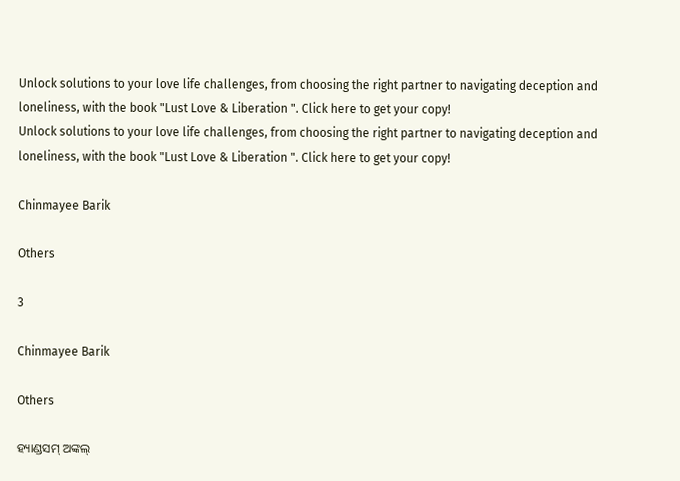Unlock solutions to your love life challenges, from choosing the right partner to navigating deception and loneliness, with the book "Lust Love & Liberation ". Click here to get your copy!
Unlock solutions to your love life challenges, from choosing the right partner to navigating deception and loneliness, with the book "Lust Love & Liberation ". Click here to get your copy!

Chinmayee Barik

Others

3

Chinmayee Barik

Others

ହ୍ୟାଣ୍ଡସମ୍ ଅଙ୍କଲ୍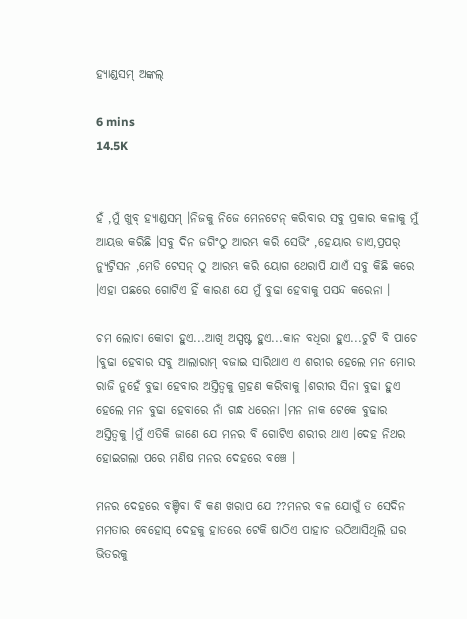ହ୍ୟାଣ୍ଡସମ୍ ଅଙ୍କଲ୍

6 mins
14.5K


ହଁ ,ମୁଁ ଖୁବ୍ ହ୍ୟାଣ୍ଡସମ୍ ।ନିଜକୁ ନିଜେ ମେନଟେନ୍ କରିବାର ସବୁ ପ୍ରକାର କଳାକୁ ମୁଁ ଆୟତ୍ତ କରିଛି ।ସବୁ ଦିନ ଜଗିଂଠୁ ଆରମ୍ଭ କରି ସେଭିଂ ,ହେୟାର ଡାଏ,ପ୍ରପର୍ ନ୍ୟୁଟ୍ରିସନ ,ମେଡି ଟେସନ୍ ଠୁ ଆରମ୍ଭ କରି ୟୋଗ ଥେରାପି ଯାଏଁ ସବୁ କିଛି କରେ ।ଏହା ପଛରେ ଗୋଟିଏ ହିଁ କାରଣ ଯେ ମୁଁ ବୁଢା ହେବାକୁ ପସନ୍ଦ କରେନା ।

ଚମ ଲୋଚା କୋଚା ହୁଏ...ଆଖି ଅସ୍ପଷ୍ଟ ହୁଏ...କାନ ବଧିରା ହୁଏ...ଚୁଟି ବି ପାଚେ ।ବୁଢା ହେବାର ସବୁ ଆଲାରାମ୍ ବଜାଇ ସାରିଥାଏ ଏ ଶରୀର ହେଲେ ମନ ମୋର ରାଜି ନୁହେଁ ବୁଢା ହେବାର ଅସ୍ତିତ୍ୱକୁ ଗ୍ରହଣ କରିବାକୁ ।ଶରୀର ସିନା ବୁଢା ହୁଏ ହେଲେ ମନ ବୁଢା ହେବାରେ ନାଁ ଗନ୍ଧ ଧରେନା ।ମନ ନାକ ଟେକେ ବୁଢାର ଅସ୍ତିତ୍ୱକୁ ।ମୁଁ ଏତିକି ଜାଣେ ଯେ ମନର ବି ଗୋଟିଏ ଶରୀର ଥାଏ ।ଦେହ ନିଥର ହୋଇଗଲା ପରେ ମଣିଷ ମନର ଦେହରେ ବଞ୍ଚେ ।

ମନର ଦେହରେ ବଞ୍ଚିବା ବି କଣ ଖରାପ ଯେ ??ମନର ବଳ ଯୋଗୁଁ ତ ସେଦିନ ମମତାର ବେହୋସ୍ ଦେହକୁ ହାତରେ ଟେକି ଷାଠିଏ ପାହାଚ ଉଠିଆସିଥିଲି ଘର ଭିତରକୁ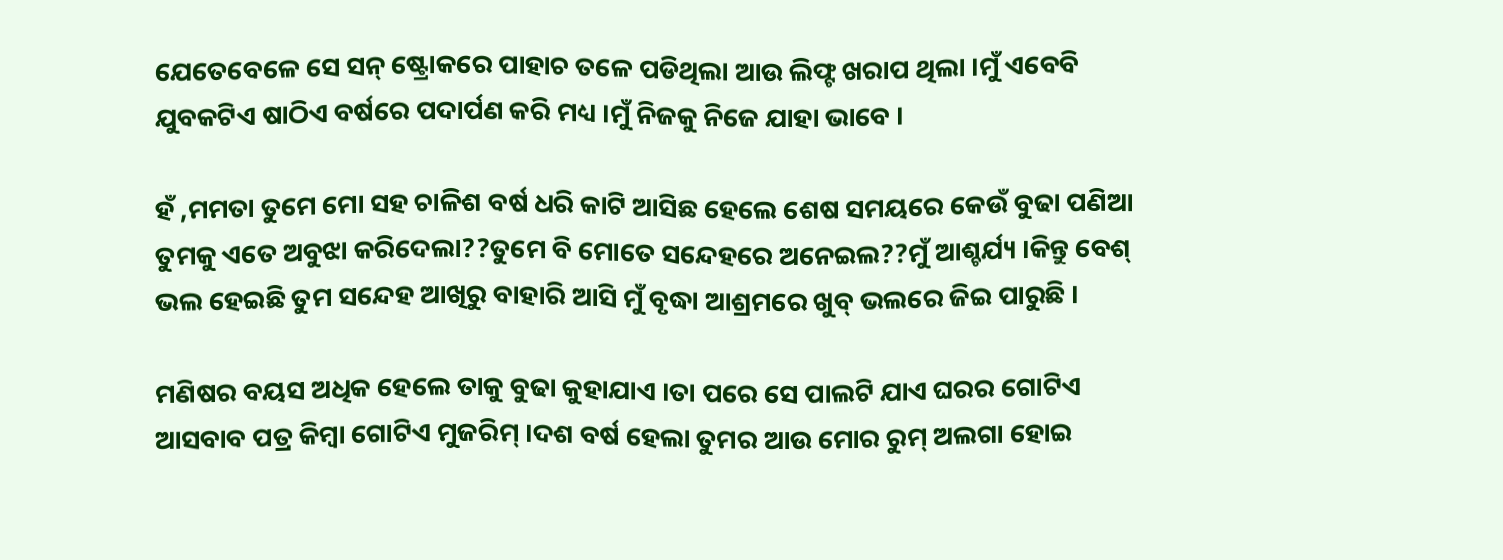ଯେତେବେଳେ ସେ ସନ୍ ଷ୍ଟ୍ରୋକରେ ପାହାଚ ତଳେ ପଡିଥିଲା ଆଉ ଲିଫ୍ଟ ଖରାପ ଥିଲା ।ମୁଁ ଏବେବି ଯୁବକଟିଏ ଷାଠିଏ ବର୍ଷରେ ପଦାର୍ପଣ କରି ମଧ୍ୟ ।ମୁଁ ନିଜକୁ ନିଜେ ଯାହା ଭାବେ ।

ହଁ ,ମମତା ତୁମେ ମୋ ସହ ଚାଳିଶ ବର୍ଷ ଧରି କାଟି ଆସିଛ ହେଲେ ଶେଷ ସମୟରେ କେଉଁ ବୁଢା ପଣିଆ ତୁମକୁ ଏତେ ଅବୁଝା କରିଦେଲା??ତୁମେ ବି ମୋତେ ସନ୍ଦେହରେ ଅନେଇଲ??ମୁଁ ଆଶ୍ଚର୍ଯ୍ୟ ।କିନ୍ତୁ ବେଶ୍ ଭଲ ହେଇଛି ତୁମ ସନ୍ଦେହ ଆଖିରୁ ବାହାରି ଆସି ମୁଁ ବୃଦ୍ଧା ଆଶ୍ରମରେ ଖୁବ୍ ଭଲରେ ଜିଇ ପାରୁଛି ।

ମଣିଷର ବୟସ ଅଧିକ ହେଲେ ତାକୁ ବୁଢା କୁହାଯାଏ ।ତା ପରେ ସେ ପାଲଟି ଯାଏ ଘରର ଗୋଟିଏ ଆସବାବ ପତ୍ର କିମ୍ବା ଗୋଟିଏ ମୁଜରିମ୍ ।ଦଶ ବର୍ଷ ହେଲା ତୁମର ଆଉ ମୋର ରୁମ୍ ଅଲଗା ହୋଇ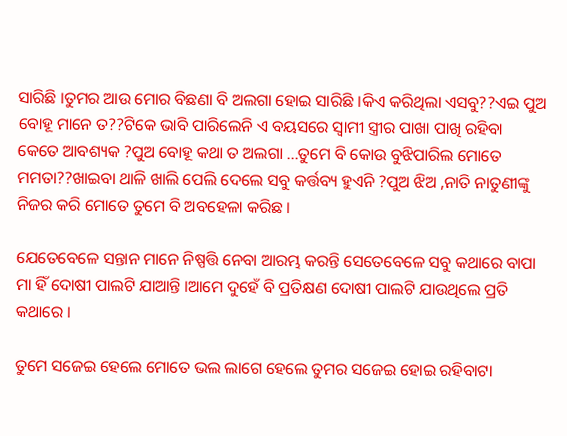ସାରିଛି ।ତୁମର ଆଉ ମୋର ବିଛଣା ବି ଅଲଗା ହୋଇ ସାରିଛି ।କିଏ କରିଥିଲା ଏସବୁ??ଏଇ ପୁଅ ବୋହୂ ମାନେ ତ??ଟିକେ ଭାବି ପାରିଲେନି ଏ ବୟସରେ ସ୍ୱାମୀ ସ୍ତ୍ରୀର ପାଖା ପାଖି ରହିବା କେତେ ଆବଶ୍ୟକ ?ପୁଅ ବୋହୂ କଥା ତ ଅଲଗା ...ତୁମେ ବି କୋଉ ବୁଝିପାରିଲ ମୋତେ ମମତା??ଖାଇବା ଥାଳି ଖାଲି ପେଲି ଦେଲେ ସବୁ କର୍ତ୍ତବ୍ୟ ହୁଏନି ?ପୁଅ ଝିଅ ,ନାତି ନାତୁଣୀଙ୍କୁ ନିଜର କରି ମୋତେ ତୁମେ ବି ଅବହେଳା କରିଛ ।

ଯେତେବେଳେ ସନ୍ତାନ ମାନେ ନିଷ୍ପତ୍ତି ନେବା ଆରମ୍ଭ କରନ୍ତି ସେତେବେଳେ ସବୁ କଥାରେ ବାପା ମା ହିଁ ଦୋଷୀ ପାଲଟି ଯାଆନ୍ତି ।ଆମେ ଦୁହେଁ ବି ପ୍ରତିକ୍ଷଣ ଦୋଷୀ ପାଲଟି ଯାଉଥିଲେ ପ୍ରତି କଥାରେ ।

ତୁମେ ସଜେଇ ହେଲେ ମୋତେ ଭଲ ଲାଗେ ହେଲେ ତୁମର ସଜେଇ ହୋଇ ରହିବାଟା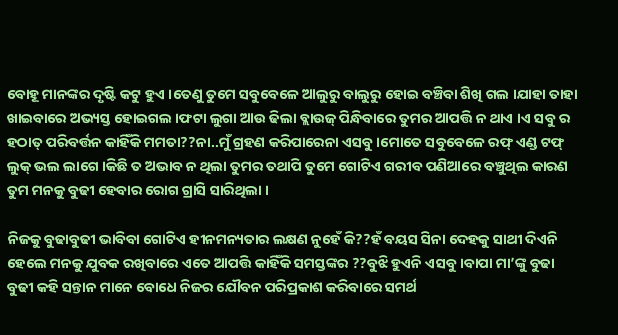ବୋହୂ ମାନଙ୍କର ଦୃଷ୍ଟି କଟୁ ହୁଏ ।ତେଣୁ ତୁମେ ସବୁବେଳେ ଆଲୁରୁ ବାଲୁରୁ ହୋଇ ବଞ୍ଚିବା ଶିଖି ଗଲ ।ଯାହା ତାହା ଖାଇବାରେ ଅଭ୍ୟସ୍ତ ହୋଇଗଲ ।ଫଟା ଲୁଗା ଆଉ ଢିଲା ବ୍ଲାଉଜ୍ ପିନ୍ଧିବାରେ ତୁମର ଆପତ୍ତି ନ ଥାଏ ।ଏ ସବୁ ର ହଠାତ୍ ପରିବର୍ତ୍ତନ କାହିଁକି ମମତା??ନା..ମୁଁ ଗ୍ରହଣ କରିପାରେନା ଏସବୁ ।ମୋତେ ସବୁବେଳେ ରଫ୍ ଏଣ୍ଡ ଟଫ୍ ଲୁକ୍ ଭଲ ଲାଗେ ।କିଛି ତ ଅଭାବ ନ ଥିଲା ତୁମର ତଥାପି ତୁମେ ଗୋଟିଏ ଗରୀବ ପଣିଆରେ ବଞ୍ଚୁଥିଲ କାରଣ ତୁମ ମନକୁ ବୁଢୀ ହେବାର ରୋଗ ଗ୍ରାସି ସାରିଥିଲା ।

ନିଜକୁ ବୁଢାବୁଢୀ ଭାବିବା ଗୋଟିଏ ହୀନମନ୍ୟତାର ଲକ୍ଷଣ ନୁହେଁ କି??ହଁ ବୟସ ସିନା ଦେହକୁ ସାଥୀ ଦିଏନି ହେଲେ ମନକୁ ଯୁବକ ରଖିବାରେ ଏତେ ଆପତ୍ତି କାହିଁକି ସମସ୍ତଙ୍କର ??ବୁଝି ହୁଏନି ଏସବୁ ।ବାପା ମା’ଙ୍କୁ ବୁଢା ବୁଢୀ କହି ସନ୍ତାନ ମାନେ ବୋଧେ ନିଜର ଯୌବନ ପରିପ୍ରକାଶ କରିବାରେ ସମର୍ଥ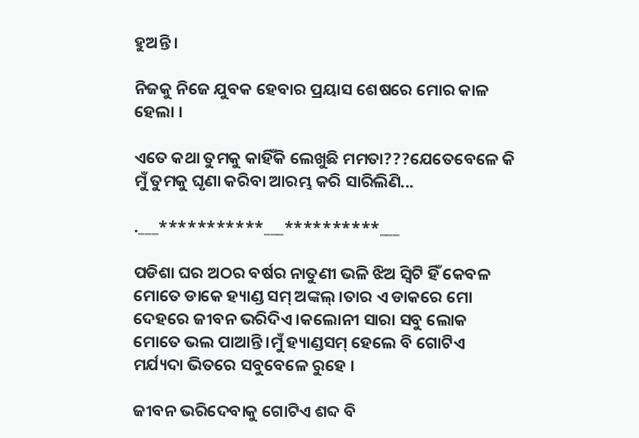ହୁଅନ୍ତି ।

ନିଜକୁ ନିଜେ ଯୁବକ ହେବାର ପ୍ରୟାସ ଶେଷରେ ମୋର କାଳ ହେଲା ।

ଏତେ କଥା ତୁମକୁ କାହିଁକି ଲେଖୁଛି ମମତା???ଯେତେବେଳେ କି ମୁଁ ତୁମକୁ ଘୃଣା କରିବା ଆରମ୍ଭ କରି ସାରିଲିଣି...

.___***********___**********___

ପଡିଶା ଘର ଅଠର ବର୍ଷର ନାତୁଣୀ ଭଳି ଝିଅ ସ୍ୱିଟି ହିଁ କେବଳ ମୋତେ ଡାକେ ହ୍ୟାଣ୍ଡ ସମ୍ ଅଙ୍କଲ୍ ।ତାର ଏ ଡାକରେ ମୋ ଦେହରେ ଜୀବନ ଭରିଦିଏ ।କଲୋନୀ ସାରା ସବୁ ଲୋକ ମୋତେ ଭଲ ପାଆନ୍ତି ।ମୁଁ ହ୍ୟାଣ୍ଡସମ୍ ହେଲେ ବି ଗୋଟିଏ ମର୍ଯ୍ୟଦା ଭିତରେ ସବୁବେଳେ ରୁହେ ।

ଜୀବନ ଭରିଦେବାକୁ ଗୋଟିଏ ଶବ୍ଦ ବି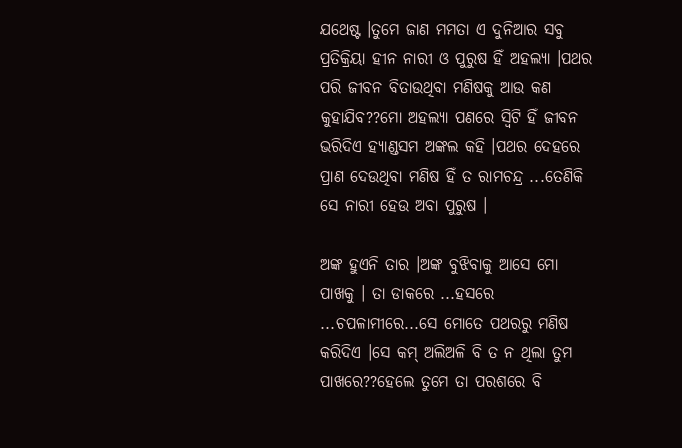ଯଥେଷ୍ଟ ।ତୁମେ ଜାଣ ମମତା ଏ ଦୁନିଆର ସବୁ ପ୍ରତିକ୍ରିୟା ହୀନ ନାରୀ ଓ ପୁରୁଷ ହିଁ ଅହଲ୍ୟା ।ପଥର ପରି ଜୀବନ ବିତାଉଥିବା ମଣିଷକୁ ଆଉ କଣ କୁହାଯିବ??ମୋ ଅହଲ୍ୟା ପଣରେ ସ୍ୱିଟି ହିଁ ଜୀବନ ଭରିଦିଏ ହ୍ୟାଣ୍ଡସମ ଅଙ୍କଲ କହି ।ପଥର ଦେହରେ ପ୍ରାଣ ଦେଉଥିବା ମଣିଷ ହିଁ ତ ରାମଚନ୍ଦ୍ର ...ତେଣିକି ସେ ନାରୀ ହେଉ ଅବା ପୁରୁଷ ।

ଅଙ୍କ ହୁଏନି ତାର ।ଅଙ୍କ ବୁଝିବାକୁ ଆସେ ମୋ ପାଖକୁ । ତା ଡାକରେ ...ହସରେ ...ଚପଳାମୀରେ...ସେ ମୋତେ ପଥରରୁ ମଣିଷ କରିଦିଏ ।ସେ କମ୍ ଅଲିଅଳି ବି ତ ନ ଥିଲା ତୁମ ପାଖରେ??ହେଲେ ତୁମେ ତା ପରଶରେ ବି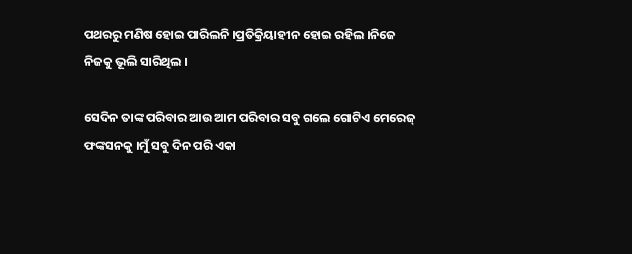ପଥରରୁ ମଣିଷ ହୋଇ ପାରିଲନି ।ପ୍ରତିକ୍ରିୟାହୀନ ହୋଇ ରହିଲ ।ନିଜେ ନିଜକୁ ଭୂଲି ସାରିଥିଲ ।

ସେଦିନ ତାଙ୍କ ପରିବାର ଆଉ ଆମ ପରିବାର ସବୁ ଗଲେ ଗୋଟିଏ ମେରେଜ୍ ଫଙ୍କସନକୁ ।ମୁଁ ସବୁ ଦିନ ପରି ଏକା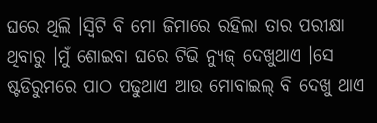ଘରେ ଥିଲି ।ସ୍ୱିଟି ବି ମୋ ଜିମାରେ ରହିଲା ତାର ପରୀକ୍ଷା ଥିବାରୁ ।ମୁଁ ଶୋଇବା ଘରେ ଟିଭି ନ୍ୟୁଜ୍ ଦେଖୁଥାଏ ।ସେ ଷ୍ଟଡିରୁମରେ ପାଠ ପଢୁଥାଏ ଆଉ ମୋବାଇଲ୍ ବି ଦେଖୁ ଥାଏ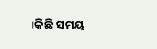।କିଛି ସମୟ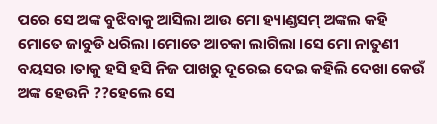ପରେ ସେ ଅଙ୍କ ବୁଝିବାକୁ ଆସିଲା ଆଉ ମୋ ହ୍ୟାଣ୍ଡସମ୍ ଅଙ୍କଲ କହି ମୋତେ ଜାବୁଡି ଧରିଲା ।ମୋତେ ଆଚକା ଲାଗିଲା ।ସେ ମୋ ନାତୁଣୀ ବୟସର ।ତାକୁ ହସି ହସି ନିଜ ପାଖରୁ ଦୂରେଇ ଦେଇ କହିଲି ଦେଖା କେଉଁ ଅଙ୍କ ହେଉନି ??ହେଲେ ସେ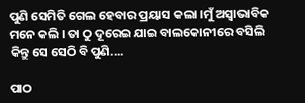ପୁଣି ସେମିତି ଗେଲ ହେବାର ପ୍ରୟାସ କଲା ।ମୁଁ ଅସ୍ୱାଭାବିକ ମନେ କଲି । ତା ଠୁ ଦୂରେଇ ଯାଇ ବାଲକୋନୀରେ ବସିଲି କିନ୍ତୁ ସେ ସେଠି ବି ପୁଣି....

ପାଠ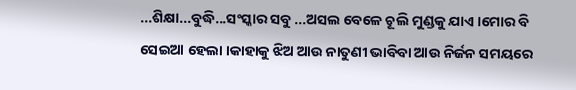...ଶିକ୍ଷା...ବୁଦ୍ଧି...ସଂସ୍କାର ସବୁ ...ଅସଲ ବେଳେ ଚୂଲି ମୁଣ୍ଡକୁ ଯାଏ ।ମୋର ବି ସେଇଆ ହେଲା ।କାହାକୁ ଝିଅ ଆଉ ନାତୁଣୀ ଭାବିବା ଆଉ ନିର୍ଜନ ସମୟରେ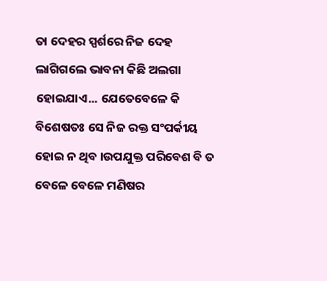ତା ଦେହର ସ୍ପର୍ଶରେ ନିଜ ଦେହ ଲାଗିଗଲେ ଭାବନା କିଛି ଅଲଗା ହୋଇଯାଏ... ଯେତେବେଳେ କି ବିଶେଷତଃ ସେ ନିଜ ରକ୍ତ ସଂପର୍କୀୟ ହୋଇ ନ ଥିବ ।ଉପଯୁକ୍ତ ପରିବେଶ ବି ତ ବେଳେ ବେଳେ ମଣିଷର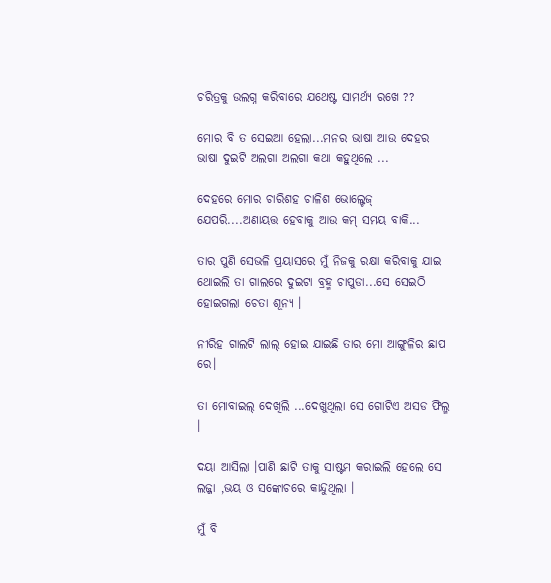ଚରିତ୍ରକୁ ଉଲଗ୍ନ କରିବାରେ ଯଥେଷ୍ଟ ସାମର୍ଥ୍ୟ ରଖେ ??

ମୋର ବି ତ ସେଇଆ ହେଲା...ମନର ଭାଷା ଆଉ ଦେହର ଭାଷା ଦୁଇଟି ଅଲଗା ଅଲଗା କଥା କହୁଥିଲେ ...

ଦେହରେ ମୋର ଚାରିଶହ ଚାଳିଶ ଭୋଲ୍ଟେଜ୍ ଯେପରି....ଅଣାୟତ୍ତ ହେବାକୁ ଆଉ କମ୍ ସମୟ ବାକି...

ତାର ପୁଣି ସେଭଳି ପ୍ରୟାସରେ ମୁଁ ନିଜକୁ ରକ୍ଷା କରିବାକୁ ଯାଇ ଥୋଇଲି ତା ଗାଲରେ ଦୁଇଟା ବ୍ରହ୍ମ ଚାପୁଡା...ସେ ସେଇଠି ହୋଇଗଲା ଚେତା ଶୂନ୍ୟ ।

ନୀରିହ ଗାଲଟି ଲାଲ୍ ହୋଇ ଯାଇଛି ତାର ମୋ ଆଙ୍ଗୁଳିର ଛାପ ରେ।

ତା ମୋବାଇଲ୍ ଦେଖିଲି ...ଦେଖୁଥିଲା ସେ ଗୋଟିଏ ଅସଡ ଫିଲ୍ମ ।

ଦୟା ଆସିଲା ।ପାଣି ଛାଟି ତାକୁ ସାଷ୍ଟମ କରାଇଲି ହେଲେ ସେ ଲଜ୍ଜା ,ଭୟ ଓ ସଙ୍କୋଚରେ କାନ୍ଦୁଥିଲା ।

ମୁଁ ବି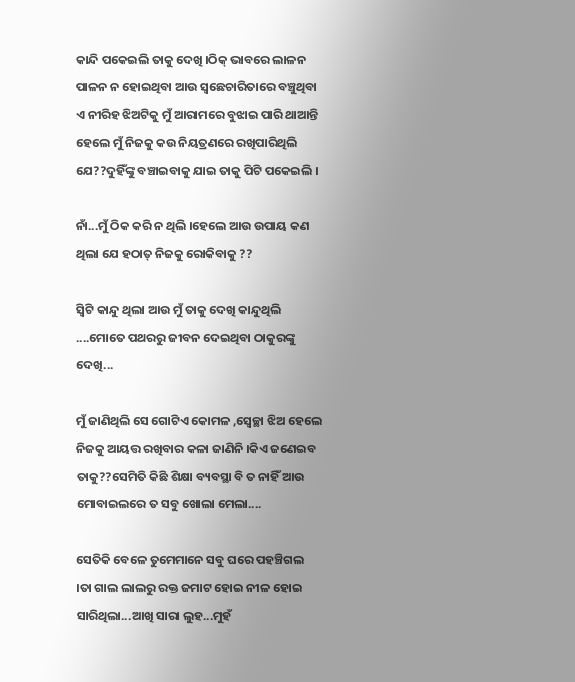କାନ୍ଦି ପକେଇଲି ତାକୁ ଦେଖି ।ଠିକ୍ ଭାବରେ ଲାଳନ ପାଳନ ନ ହୋଇଥିବା ଆଉ ସ୍ୱଛେଚାରିତାରେ ବଞ୍ଚୁଥିବା ଏ ନୀରିହ ଝିଅଟିକୁ ମୁଁ ଆରାମରେ ବୁଝାଇ ପାରି ଥାଆନ୍ତି ହେଲେ ମୁଁ ନିଜକୁ କଉ ନିୟତ୍ରଣରେ ରଖିପାରିଥିଲି ଯେ??ଦୁହିଁଙ୍କୁ ବଞ୍ଚାଇବାକୁ ଯାଇ ତାକୁ ପିଟି ପକେଇଲି ।

ନାଁ...ମୁଁ ଠିକ କରି ନ ଥିଲି ।ହେଲେ ଆଉ ଉପାୟ କଣ ଥିଲା ଯେ ହଠାତ୍ ନିଜକୁ ରୋକିବାକୁ ??

ସ୍ୱିଟି କାନ୍ଦୁ ଥିଲା ଆଉ ମୁଁ ତାକୁ ଦେଖି କାନ୍ଦୁଥିଲି ....ମୋତେ ପଥରରୁ ଜୀବନ ଦେଇଥିବା ଠାକୁରଙ୍କୁ ଦେଖି...

ମୁଁ ଜାଣିଥିଲି ସେ ଗୋଟିଏ କୋମଳ ,ସ୍ଵେଚ୍ଛା ଝିଅ ହେଲେ ନିଜକୁ ଆୟତ୍ତ ରଖିବାର କଳା ଜାଣିନି ।କିଏ ଜଣେଇବ ତାକୁ??ସେମିତି କିଛି ଶିକ୍ଷା ବ୍ୟବସ୍ଥା ବି ତ ନାହିଁ ଆଉ ମୋବାଇଲରେ ତ ସବୁ ଖୋଲା ମେଲା....

ସେତିକି ବେଳେ ତୁମେମାନେ ସବୁ ଘରେ ପହଞ୍ଚିଗଲ ।ତା ଗାଲ ଲାଲରୁ ରକ୍ତ ଜମାଟ ହୋଇ ନୀଳ ହୋଇ ସାରିଥିଲା...ଆଖି ସାରା ଲୁହ...ମୁହଁ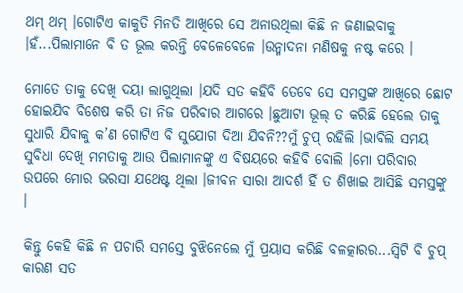ଥମ୍ ଥମ୍ ।ଗୋଟିଏ କାକୁତି ମିନତି ଆଖିରେ ସେ ଅନାଉଥିଲା କିଛି ନ ଜଣାଇବାକୁ ।ହଁ...ପିଲାମାନେ ବି ତ ଭୂଲ କରନ୍ତି ବେଳେବେଳେ ।ଉନ୍ମାଦନା ମଣିଷକୁ ନଷ୍ଟ କରେ ।

ମୋତେ ତାକୁ ଦେଖି ଦୟା ଲାଗୁଥିଲା ।ଯଦି ସତ କହିବି ତେବେ ସେ ସମସ୍ତଙ୍କ ଆଖିରେ ଛୋଟ ହୋଇଯିବ ବିଶେଷ କରି ତା ନିଜ ପରିବାର ଆଗରେ ।ଛୁଆଟା ଭୂଲ୍ ତ କରିଛି ହେଲେ ତାକୁ ସୁଧାରି ଯିବାକୁ କ’ଣ ଗୋଟିଏ ବି ସୁଯୋଗ ଦିଆ ଯିବନି??ମୁଁ ଚୁପ୍ ରହିଲି ।ଭାବିଲି ସମୟ ସୁବିଧା ଦେଖି ମମତାକୁ ଆଉ ପିଲାମାନଙ୍କୁ ଏ ବିଷୟରେ କହିବି ବୋଲି ।ମୋ ପରିବାର ଉପରେ ମୋର ଭରସା ଯଥେଷ୍ଟ ଥିଲା ।ଜୀବନ ସାରା ଆଦର୍ଶ ହିଁ ତ ଶିଖାଇ ଆସିଛି ସମସ୍ତଙ୍କୁ ।

କିନ୍ତୁ କେହି କିଛି ନ ପଚାରି ସମସ୍ତେ ବୁଝିନେଲେ ମୁଁ ପ୍ରୟାସ କରିଛି ବଳତ୍କାରର...ସ୍ୱିଟି ବି ଚୁପ୍ କାରଣ ସତ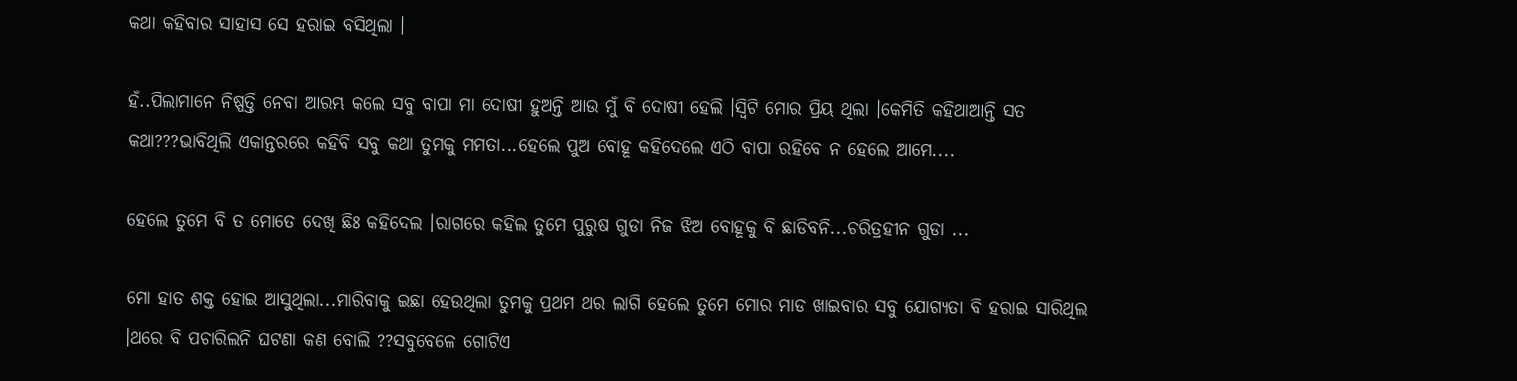କଥା କହିବାର ସାହାସ ସେ ହରାଇ ବସିଥିଲା ।

ହଁ..ପିଲାମାନେ ନିଷ୍ପତ୍ତି ନେବା ଆରମ୍ଭ କଲେ ସବୁ ବାପା ମା ଦୋଷୀ ହୁଅନ୍ତି ଆଉ ମୁଁ ବି ଦୋଷୀ ହେଲି ।ସ୍ୱିଟି ମୋର ପ୍ରିୟ ଥିଲା ।କେମିତି କହିଥାଆନ୍ତି ସତ କଥା???ଭାବିଥିଲି ଏକାନ୍ତରରେ କହିବି ସବୁ କଥା ତୁମକୁ ମମତା...ହେଲେ ପୁଅ ବୋହୂ କହିଦେଲେ ଏଠି ବାପା ରହିବେ ନ ହେଲେ ଆମେ....

ହେଲେ ତୁମେ ବି ତ ମୋତେ ଦେଖି ଛିଃ କହିଦେଲ ।ରାଗରେ କହିଲ ତୁମେ ପୁରୁଷ ଗୁଡା ନିଜ ଝିଅ ବୋହୂକୁ ବି ଛାଡିବନି...ଚରିତ୍ରହୀନ ଗୁଡା ...

ମୋ ହାତ ଶକ୍ତ ହୋଇ ଆସୁଥିଲା...ମାରିବାକୁ ଇଛା ହେଉଥିଲା ତୁମକୁ ପ୍ରଥମ ଥର ଲାଗି ହେଲେ ତୁମେ ମୋର ମାଡ ଖାଇବାର ସବୁ ଯୋଗ୍ୟତା ବି ହରାଇ ସାରିଥିଲ ।ଥରେ ବି ପଚାରିଲନି ଘଟଣା କଣ ବୋଲି ??ସବୁବେଳେ ଗୋଟିଏ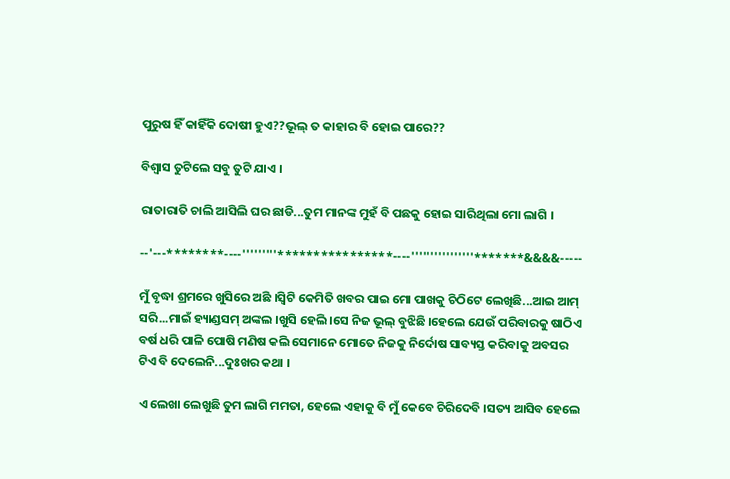ପୁରୁଷ ହିଁ କାହିଁକି ଦୋଷୀ ହୁଏ??ଭୂଲ୍ ତ କାହାର ବି ହୋଇ ପାରେ??

ବିଶ୍ୱାସ ତୁଟିଲେ ସବୁ ତୁଟି ଯାଏ ।

ରାତାରାତି ଚାଲି ଆସିଲି ଘର ଛାଡି...ତୁମ ମାନଙ୍କ ମୁହଁ ବି ପଛକୁ ହୋଇ ସାରିଥିଲା ମୋ ଲାଗି ।

--'---********----'''''''''****************----''''''''''''''''*******&&&&-----

ମୁଁ ବୃଦ୍ଧା ଶ୍ରମରେ ଖୁସିରେ ଅଛି ।ସ୍ୱିଟି କେମିତି ଖବର ପାଇ ମୋ ପାଖକୁ ଚିଠିଟେ ଲେଖିଛି...ଆଇ ଆମ୍ ସରି...ମାଇଁ ହ୍ୟାଣ୍ଡସମ୍ ଅଙ୍କଲ ।ଖୁସି ହେଲି ।ସେ ନିଜ ଭୂଲ୍ ବୁଝିଛି ।ହେଲେ ଯେଉଁ ପରିବାରକୁ ଷାଠିଏ ବର୍ଷ ଧରି ପାଳି ପୋଷି ମଣିଷ କଲି ସେମାନେ ମୋତେ ନିଜକୁ ନିର୍ଦୋଷ ସାବ୍ୟସ୍ତ କରିବାକୁ ଅବସର ଟିଏ ବି ଦେଲେନି...ଦୁଃଖର କଥା ।

ଏ ଲେଖା ଲେଖୁଛି ତୁମ ଲାଗି ମମତା, ହେଲେ ଏହାକୁ ବି ମୁଁ କେବେ ଚିରିଦେବି ।ସତ୍ୟ ଆସିବ ହେଲେ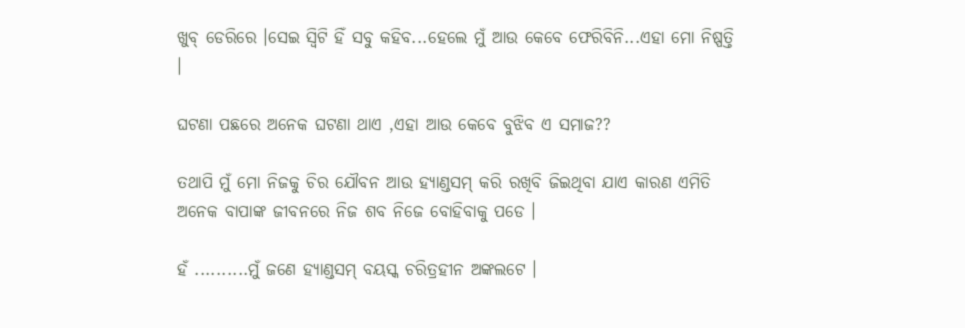ଖୁବ୍ ଡେରିରେ ।ସେଇ ସ୍ୱିଟି ହିଁ ସବୁ କହିବ...ହେଲେ ମୁଁ ଆଉ କେବେ ଫେରିବିନି...ଏହା ମୋ ନିଷ୍ପତ୍ତି ।

ଘଟଣା ପଛରେ ଅନେକ ଘଟଣା ଥାଏ ,ଏହା ଆଉ କେବେ ବୁଝିବ ଏ ସମାଜ??

ତଥାପି ମୁଁ ମୋ ନିଜକୁ ଚିର ଯୌବନ ଆଉ ହ୍ୟାଣ୍ଡସମ୍ କରି ରଖିବି ଜିଇଥିବା ଯାଏ କାରଣ ଏମିତି ଅନେକ ବାପାଙ୍କ ଜୀବନରେ ନିଜ ଶବ ନିଜେ ବୋହିବାକୁ ପଡେ ।

ହଁ ..........ମୁଁ ଜଣେ ହ୍ୟାଣ୍ଡସମ୍ ବୟସ୍କ ଚରିତ୍ରହୀନ ଅଙ୍କଲଟେ ।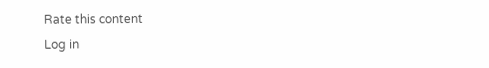Rate this content
Log in